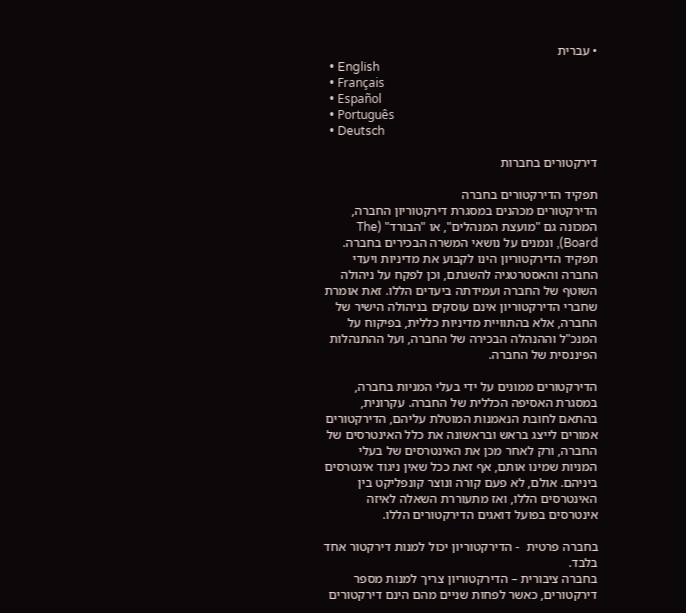• עברית
  • English
  • Français
  • Español
  • Português
  • Deutsch

דירקטורים בחברות

תפקיד הדירקטורים בחברה
הדירקטורים מכהנים במסגרת דירקטוריון החברה, המכונה גם "מועצת המנהלים", או "הבורד" (The Board), ונמנים על נושאי המשרה הבכירים בחברה. תפקיד הדירקטוריון הינו לקבוע את מדיניות ויעדי החברה והאסטרטגיה להשגתם, וכן לפקח על ניהולה השוטף של החברה ועמידתה ביעדים הללו. זאת אומרת שחברי הדירקטוריון אינם עוסקים בניהולה הישיר של החברה, אלא בהתוויית מדיניות כללית, בפיקוח על המנכ"ל וההנהלה הבכירה של החברה, ועל ההתנהלות הפיננסית של החברה.

הדירקטורים ממונים על ידי בעלי המניות בחברה, במסגרת האסיפה הכללית של החברה. עקרונית, בהתאם לחובת הנאמנות המוטלת עליהם, הדירקטורים אמורים לייצג בראש ובראשונה את כלל האינטרסים של החברה, ורק לאחר מכן את האינטרסים של בעלי המניות שמינו אותם, אף זאת ככל שאין ניגוד אינטרסים ביניהם. אולם, לא פעם קורה ונוצר קונפליקט בין האינטרסים הללו, ואז מתעוררת השאלה לאיזה אינטרסים בפועל דואגים הדירקטורים הללו.

בחברה פרטית  - הדירקטוריון יכול למנות דירקטור אחד בלבד.
בחברה ציבורית – הדירקטוריון צריך למנות מספר דירקטורים, כאשר לפחות שניים מהם הינם דירקטורים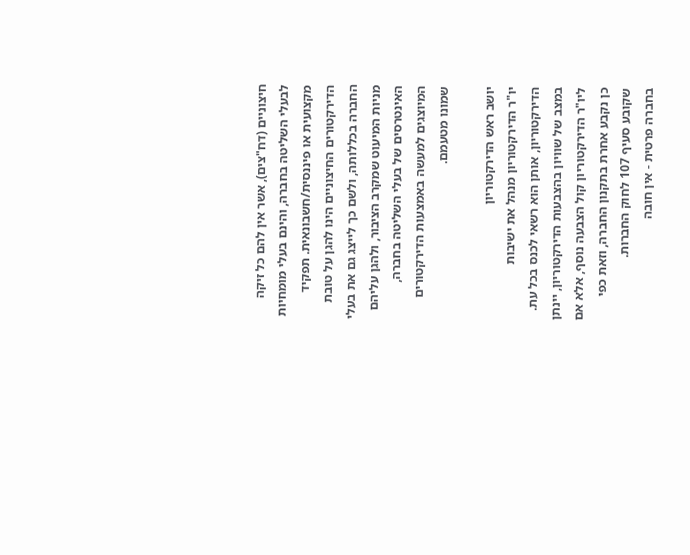חיצוניים (דח"צים), אשר אין להם כל זיקה לבעלי השליטה בחברה, והינם בעלי מומחיות מקצועית או פיננסית/חשבונאית. תפקיד הדירקטורים החיצוניים הינו להגן על טובת החברה בכללותה, ולשם כך לייצג גם את בעלי מניות המיעוט שמקרב הציבור, ולהגן עליהם האינטרסים של בעלי השליטה בחברה, המיוצגים למעשה באמצעות הדירקטורים שמונו מטעמם.

יושב ראש הדירקטוריון
יו"ר הדירקטוריון מנהל את ישיבות הדירקטוריון, אותן הוא רשאי לכנס בכל עת. במצב של שוויון בהצבעות הדירקטוריון, יינתן ליו"ר הדירקטוריון קול הצבעה נוסף, אלא אם כן נקבע אחרת בתקנון החברה, וזאת כפי שקובע סעיף 107 לחוק החברות.
בחברה פרטית - אין חובה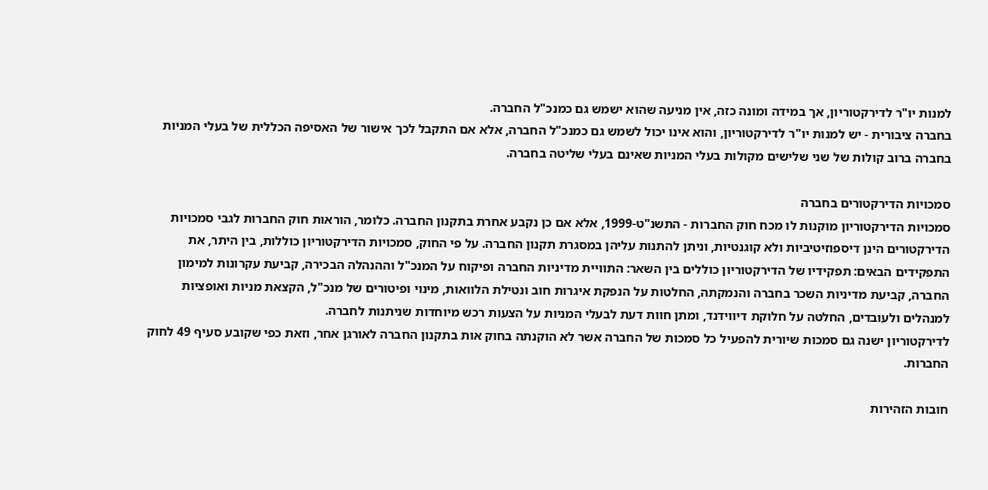למנות יו"ר לדירקטוריון, אך במידה ומונה כזה, אין מניעה שהוא ישמש גם כמנכ"ל החברה.
בחברה ציבורית - יש למנות יו"ר לדירקטוריון, והוא אינו יכול לשמש גם כמנכ"ל החברה, אלא אם התקבל לכך אישור של האסיפה הכללית של בעלי המניות בחברה ברוב קולות של שני שלישים מקולות בעלי המניות שאינם בעלי שליטה בחברה.

סמכויות הדירקטורים בחברה
סמכויות הדירקטוריון מוקנות לו מכח חוק החברות - התשנ"ט-1999, אלא אם כן נקבע אחרת בתקנון החברה. כלומר, הוראות חוק החברות לגבי סמכויות הדירקטורים הינן דיספוזיטיביות ולא קוגנטיות, וניתן להתנות עליהן במסגרת תקנון החברה. על פי החוק, סמכויות הדירקטוריון כוללות, בין היתר, את התפקידים הבאים: תפקידיו של הדירקטוריון כוללים בין השאר: התוויית מדיניות החברה ופיקוח על המנכ"ל וההנהלה הבכירה, קביעת עקרונות למימון החברה, קביעת מדיניות השכר בחברה והנמקתה, החלטות על הנפקת איגרות חוב ונטילת הלוואות, מינוי ופיטורים של מנכ"ל, הקצאת מניות ואופציות למנהלים ולעובדים, החלטה על חלוקת דיווידנד, ומתן חוות דעת לבעלי המניות על הצעות רכש מיוחדות שניתנות לחברה.
לדירקטוריון ישנה גם סמכות שיורית להפעיל כל סמכות של החברה אשר לא הוקנתה בחוק אות בתקנון החברה לאורגן אחר, וזאת כפי שקובע סעיף 49 לחוק החברות.

חובות הזהירות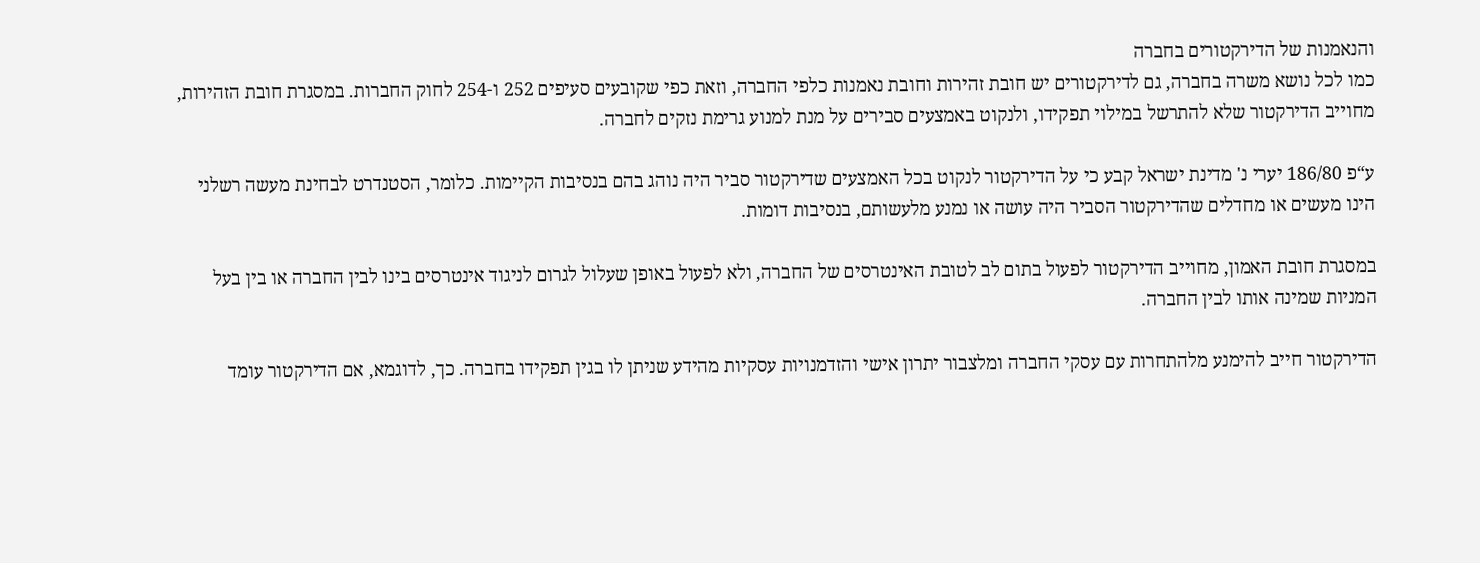והנאמנות של הדירקטורים בחברה
כמו לכל נושא משרה בחברה, גם לדירקטורים יש חובת זהירות וחובת נאמנות כלפי החברה, וזאת כפי שקובעים סעיפים 252 ו-254 לחוק החברות. במסגרת חובת הזהירות, מחוייב הדירקטור שלא להתרשל במילוי תפקידו, ולנקוט באמצעים סבירים על מנת למנוע גרימת נזקים לחברה.

ע“פ 186/80 יערי נ' מדינת ישראל קבע כי על הדירקטור לנקוט בכל האמצעים שדירקטור סביר היה נוהג בהם בנסיבות הקיימות. כלומר, הסטנדרט לבחינת מעשה רשלני הינו מעשים או מחדלים שהדירקטור הסביר היה עושה או נמנע מלעשותם, בנסיבות דומות.

במסגרת חובת האמון, מחוייב הדירקטור לפעול בתום לב לטובת האינטרסים של החברה, ולא לפעול באופן שעלול לגרום לניגוד אינטרסים בינו לבין החברה או בין בעל המניות שמינה אותו לבין החברה.

הדירקטור חייב להימנע מלהתחרות עם עסקי החברה ומלצבור יתרון אישי והזדמנויות עסקיות מהידע שניתן לו בגין תפקידו בחברה. כך, לדוגמא, אם הדירקטור עומד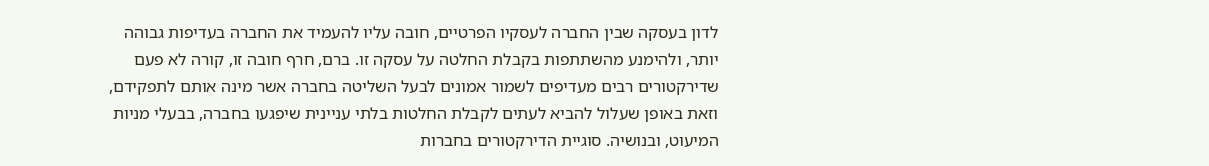לדון בעסקה שבין החברה לעסקיו הפרטיים, חובה עליו להעמיד את החברה בעדיפות גבוהה יותר, ולהימנע מהשתתפות בקבלת החלטה על עסקה זו. ברם, חרף חובה זו, קורה לא פעם שדירקטורים רבים מעדיפים לשמור אמונים לבעל השליטה בחברה אשר מינה אותם לתפקידם, וזאת באופן שעלול להביא לעתים לקבלת החלטות בלתי עניינית שיפגעו בחברה, בבעלי מניות המיעוט, ובנושיה. סוגיית הדירקטורים בחברות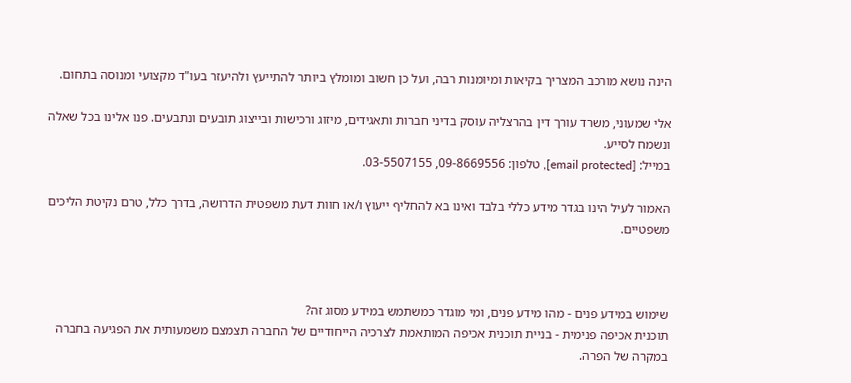הינה נושא מורכב המצריך בקיאות ומיומנות רבה, ועל כן חשוב ומומלץ ביותר להתייעץ ולהיעזר בעו"ד מקצועי ומנוסה בתחום.

אלי שמעוני, משרד עורך דין בהרצליה עוסק בדיני חברות ותאגידים, מיזוג ורכישות ובייצוג תובעים ונתבעים. פנו אלינו בכל שאלה ונשמח לסייע.
במייל: [email protected], טלפון: 09-8669556, 03-5507155.

האמור לעיל הינו בגדר מידע כללי בלבד ואינו בא להחליף ייעוץ ו/או חוות דעת משפטית הדרושה, בדרך כלל, טרם נקיטת הליכים משפטיים.



שימוש במידע פנים - מהו מידע פנים, ומי מוגדר כמשתמש במידע מסוג זה?
תוכנית אכיפה פנימית - בניית תוכנית אכיפה המותאמת לצרכיה הייחודיים של החברה תצמצם משמעותית את הפגיעה בחברה במקרה של הפרה.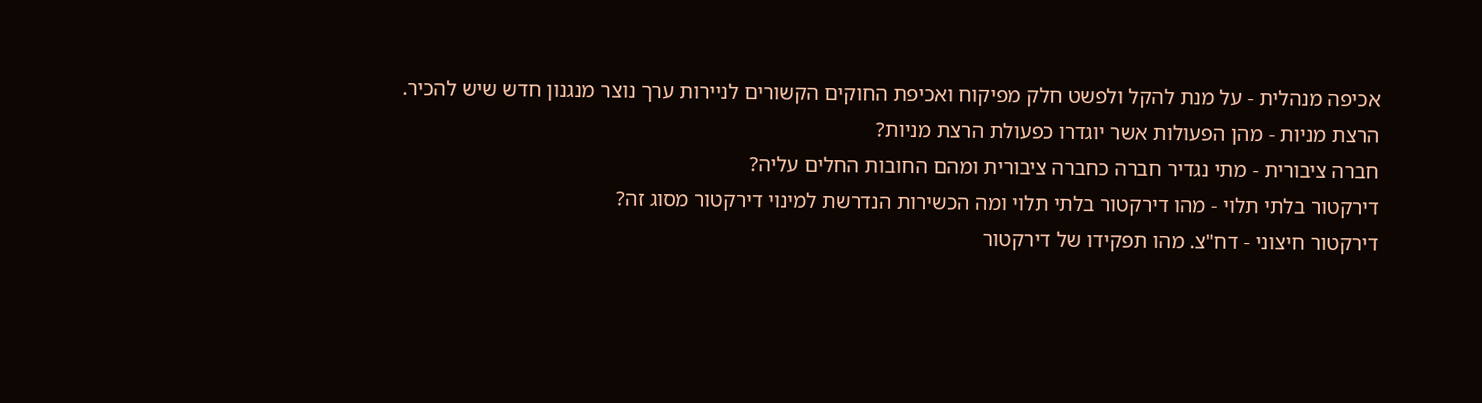אכיפה מנהלית - על מנת להקל ולפשט חלק מפיקוח ואכיפת החוקים הקשורים לניירות ערך נוצר מנגנון חדש שיש להכיר.
הרצת מניות - מהן הפעולות אשר יוגדרו כפעולת הרצת מניות?
חברה ציבורית - מתי נגדיר חברה כחברה ציבורית ומהם החובות החלים עליה?
דירקטור בלתי תלוי - מהו דירקטור בלתי תלוי ומה הכשירות הנדרשת למינוי דירקטור מסוג זה?
דירקטור חיצוני - דח"צ. מהו תפקידו של דירקטור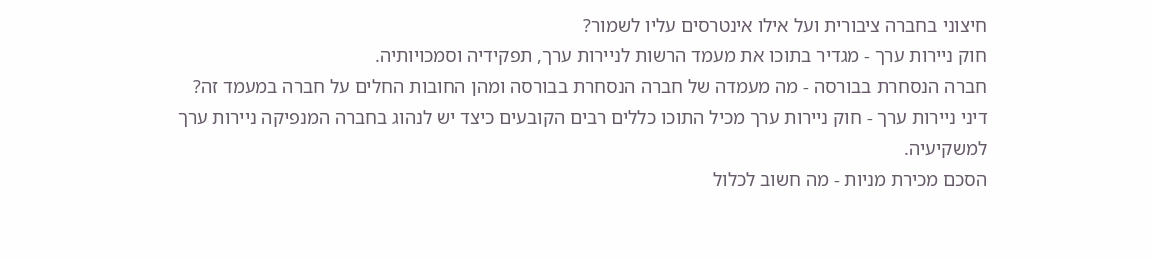חיצוני בחברה ציבורית ועל אילו אינטרסים עליו לשמור?
חוק ניירות ערך - מגדיר בתוכו את מעמד הרשות לניירות ערך, תפקידיה וסמכויותיה.
חברה הנסחרת בבורסה - מה מעמדה של חברה הנסחרת בבורסה ומהן החובות החלים על חברה במעמד זה?
דיני ניירות ערך - חוק ניירות ערך מכיל התוכו כללים רבים הקובעים כיצד יש לנהוג בחברה המנפיקה ניירות ערך למשקיעיה.
הסכם מכירת מניות - מה חשוב לכלול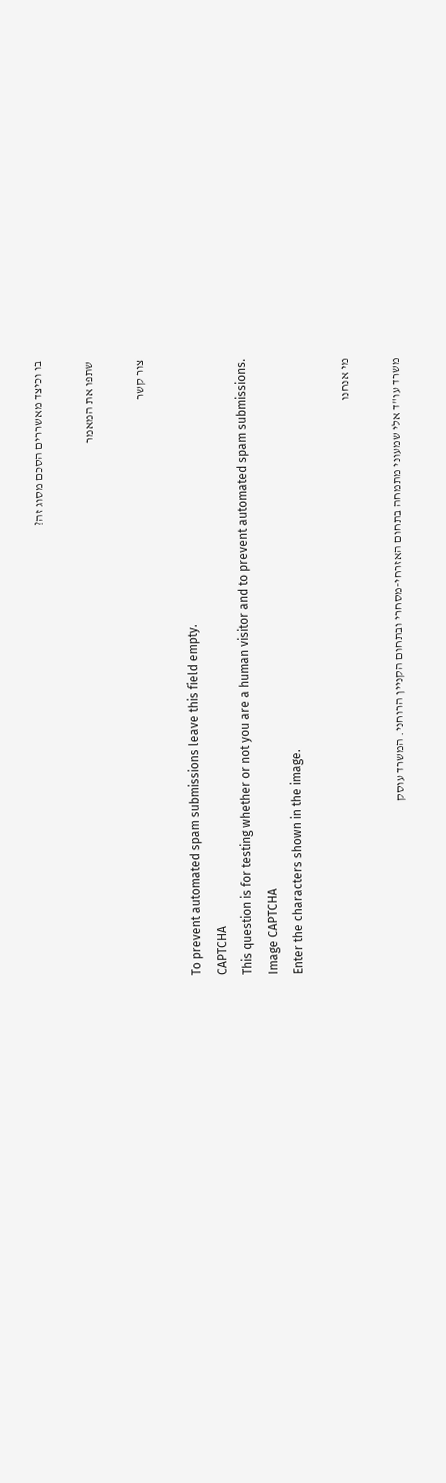בו וכיצד מאשררים הסכם מסוג זה?

שתפו את המאמר

צור קשר

To prevent automated spam submissions leave this field empty.
CAPTCHA
This question is for testing whether or not you are a human visitor and to prevent automated spam submissions.
Image CAPTCHA
Enter the characters shown in the image.

מי אנחנו

משרד עו"ד אלי שמעוני מתמחה בתחום האזרחי-מסחרי ובתחום הקניין הרוחני. המשרד עוסק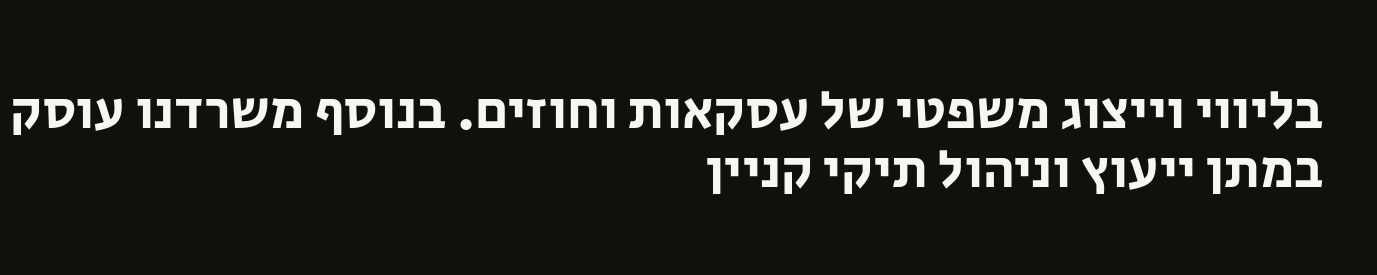בליווי וייצוג משפטי של עסקאות וחוזים. בנוסף משרדנו עוסק במתן ייעוץ וניהול תיקי קניין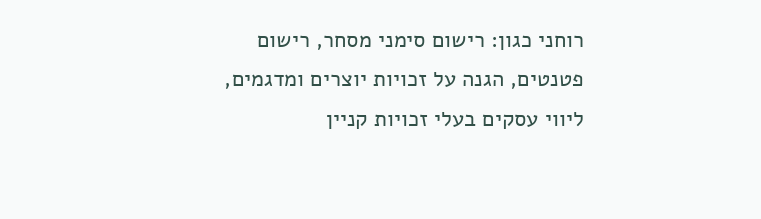רוחני כגון: רישום סימני מסחר, רישום פטנטים, הגנה על זכויות יוצרים ומדגמים, ליווי עסקים בעלי זכויות קניין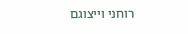רוחני וייצוגם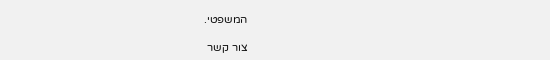המשפטי.

צור קשר